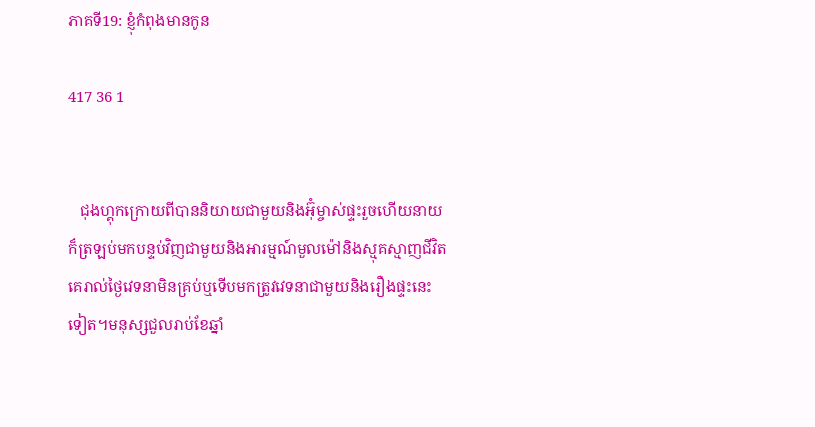ភាគទី19: ខ្ញុំកំពុងមានកូន

417 36 1


   ជុងហ្គុកក្រោយពីបាននិយាយជាមួយនិងអ៊ុំម្ចាស់ផ្ទះរួចហើយនាយក៏ត្រឡប់មកបន្ទប់វិញជាមួយនិងអារម្មណ៍មួលម៉ៅនិងស្មុគស្មាញជីវិតគេរាល់ថ្ងៃវេទនាមិនគ្រប់ឬទើបមកត្រូវវេទនាជាមួយនិងរឿងផ្ទះនេះទៀត។មនុស្សជួលរាប់ខែឆ្នាំ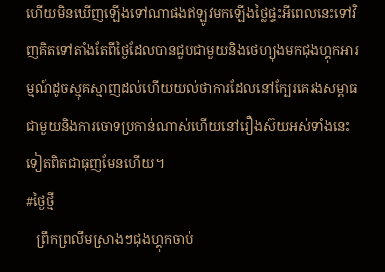ហើយមិនឃើញឡើងទៅណាផងឥឡូវមកឡើងថ្លៃផ្ទះអីពេលនេះទៅវិញគិតទៅតាំងតែពីថ្ងៃដែលបានជួបជាមួយនិងថេហ្យុងមកជុងហ្គុកអារម្មណ៍ដូចស្មុគស្មាញដល់ហើយយល់ថាការដែលនៅក្បែរគេរងសម្ពាធជាមួយនិងការចោទប្រកាន់ណាស់ហើយនៅរឿងស៊យអស់ទាំងនេះទៀតពិតជាធុញមែនហើយ។
#ថ្ងៃថ្មី
   ព្រឹកព្រលឹមស្រាងៗជុងហ្គុកចាប់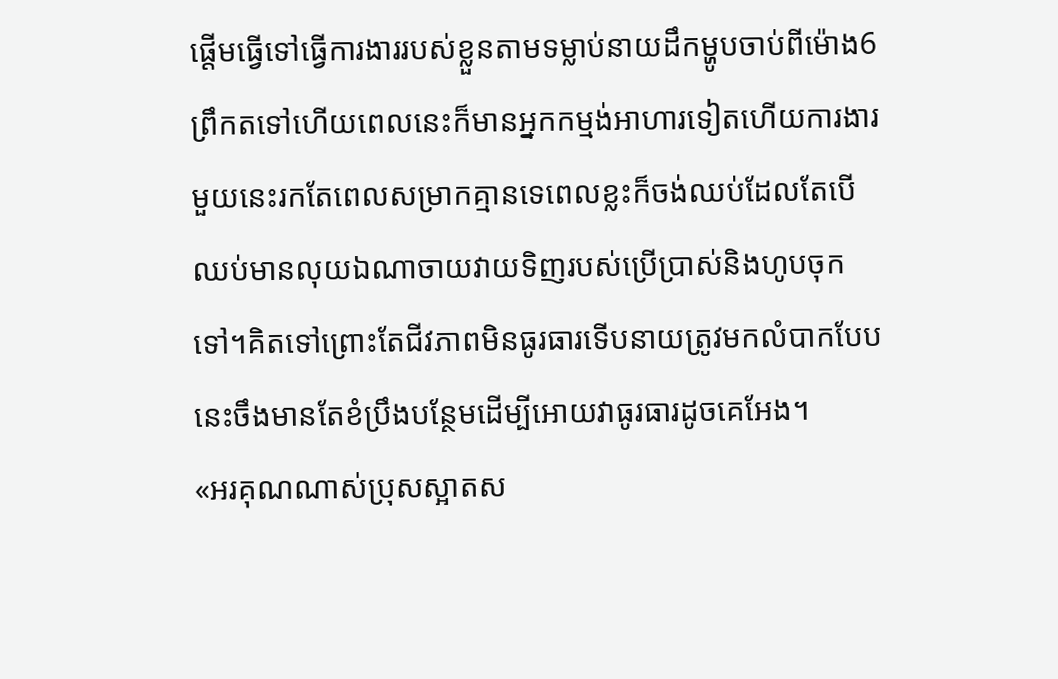ផ្តើមធ្វើទៅធ្វើការងាររបស់ខ្លួនតាមទម្លាប់នាយដឹកម្ហូបចាប់ពីម៉ោង6ព្រឹកតទៅហើយពេលនេះក៏មានអ្នកកម្មង់អាហារទៀតហើយការងារមួយនេះរកតែពេលសម្រាកគ្មានទេពេលខ្លះក៏ចង់ឈប់ដែលតែបើឈប់មានលុយឯណាចាយវាយទិញរបស់ប្រើប្រាស់និងហូបចុកទៅ។គិតទៅព្រោះតែជីវភាពមិនធូរធារទើបនាយត្រូវមកលំបាកបែបនេះចឹងមានតែខំប្រឹងបន្ថែមដើម្បីអោយវាធូរធារដូចគេអែង។
«អរគុណណាស់ប្រុសស្អាតស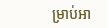ម្រាប់អា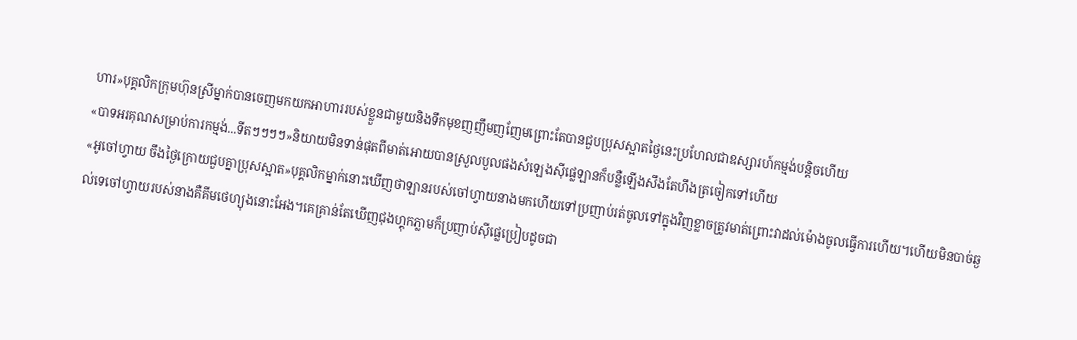ហារ»បុគ្គលិកក្រុមហ៊ុនស្រីម្នាក់បានចេញមកយកអាហាររបស់ខ្លួនជាមួយនិងទឹកមុខញញឹមញញែមព្រោះតែបានជួបប្រុសស្អាតថ្ងៃនេះប្រហែលជាឧស្សារហ៍កម្មង់បន្តិចហើយ
«បាទអរគុណសម្រាប់ការកម្មង់...ទីតៗៗៗៗ»និយាយមិនទាន់ផុតពីមាត់អោយបានស្រួលបួលផងសំឡេងស៊ីផ្លេឡានក៏បន្លឺឡើងសឹងតែហឹងត្រចៀកទៅហើយ
«អូចៅហ្វាយ ចឹងថ្ងៃក្រោយជួបគ្នាប្រុសស្អាត»បុគ្គលិកម្នាក់នោះឃើញថាឡានរបស់ចៅហ្វាយនាងមកហើយទៅប្រញាប់រត់ចូលទៅក្នុងវិញខ្លាចត្រូវមាត់ព្រោះវាដល់ម៉ោងចូលធ្វើការហើយ។ហើយមិនបាច់ឆ្ងល់ទេចៅហ្វាយរបស់នាងគឺគីមថេហ្យុងនោះអែង។គេគ្រាន់តែឃើញជុងហ្គុកភ្លាមក៏ប្រញាប់ស៊ីផ្លេប្រៀបដូចជា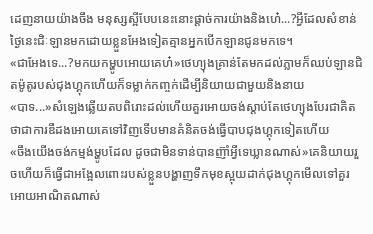ដេញនាយយ៉ាងចឹង មនុស្សស្អីបែបនេះនោះផ្តាច់ការយ៉ាងនិងហេ៎...?អ្វីដែលសំខាន់ថ្ងៃនេះជិៈឡានមកដោយខ្លួនអែងទៀតគ្មានអ្នកបើកឡានជូនមកទេ។
«ជាអែងទេ...?មកយកម្ហូបអោយគេហ៎»ថេហ្យុងគ្រាន់តែមកដល់ភ្លាមក៏ឈប់ឡានជិតម៉ូតូរបស់ជុងហ្គុកហើយក៏ទម្លាក់កញ្ចក់ដើម្បីនិយាយជាមួយនិងនាយ
«បាទ...»សំឡេងឆ្លើយតបពិរោះដល់ហើយគួរអោយចង់ស្តាប់តែថេហ្យុងបែរជាគិតថាជាការឌឺដងអោយគេទៅវិញទើបមានគំនិតចង់ធ្វើបាបជុងហ្គុកទៀតហើយ
«ចឹងយើងចង់កម្មង់ម្ហូបដែល ដូចជាមិនទាន់បានញ៊ាំអ្វីទេឃ្លានណាស់»គេនិយាយរួចហើយក៏ធ្វើជាអង្អែលពោះរបស់ខ្លួនបង្ហាញទឹកមុខស្អុយដាក់ជុងហ្គុកមើលទៅគួរអោយអាណិតណាស់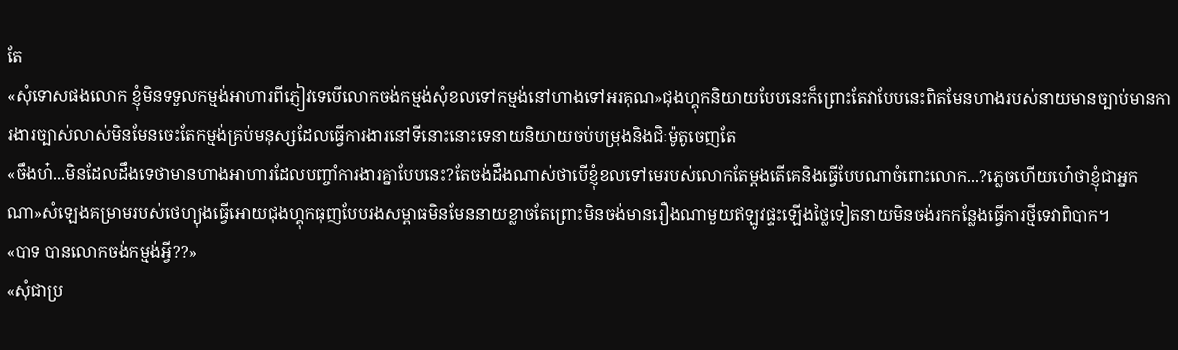តែ
«សុំទោសផងលោក ខ្ញុំមិនទទួលកម្មង់អាហារពីភ្ញៀវទេបើលោកចង់កម្មង់សុំខលទៅកម្មង់នៅហាងទៅអរគុណ»ជុងហ្គុកនិយាយបែបនេះក៏ព្រោះតែវាបែបនេះពិតមែនហាងរបស់នាយមានច្បាប់មានការងារច្បាស់លាស់មិនមែនចេះតែកម្មង់គ្រប់មនុស្សដែលធ្វើការងារនៅទីនោះនោះទេនាយនិយាយចប់បម្រុងនិងជិៈម៉ូតូចេញតែ
«ចឹងហ៎...មិនដែលដឹងទេថាមានហាងអាហារដែលបញ្ចាំការងារគ្នាបែបនេះ?តែចង់ដឹងណាស់ថាបើខ្ញុំខលទៅមេរបស់លោកតែម្តងតើគេនិងធ្វើបែបណាចំពោះលោក...?ភ្លេចហើយហេ៎ថាខ្ញុំជាអ្នកណា»សំឡេងគម្រាមរបស់ថេហ្យុងធ្វើអោយជុងហ្គុកធុញបែបរងសម្ពាធមិនមែននាយខ្លាចតែព្រោះមិនចង់មានរឿងណាមួយឥឡូវផ្ទះឡើងថ្លៃទៀតនាយមិនចង់រកកន្លែងធ្វើការថ្មីទេវាពិបាក។
«បាទ បានលោកចង់កម្មង់អ្វី??»
«សុំជាប្រ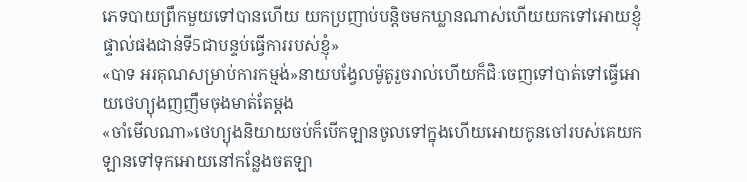ភេទបាយព្រឹកមួយទៅបានហើយ យកប្រញាប់បន្តិចមកឃ្លានណាស់ហើយយកទៅអោយខ្ញុំផ្ទាល់ផងជាន់ទី5ជាបន្ទប់ធ្វើការរបស់ខ្ញុំ»
«បាទ អរគុណសម្រាប់ការកម្មង់»នាយបង្វែលម៉ូតូរួចរាល់ហើយក៏ជិៈចេញទៅបាត់ទៅធ្វើអោយថេហ្យុងញញឹមចុងមាត់តែម្តង
«ចាំមើលណា»ថេហ្យុងនិយាយចប់ក៏បើកឡានចូលទៅក្នុងហើយអោយកូនចៅរបស់គេយកឡានទៅទុកអោយនៅកន្លែងចតឡា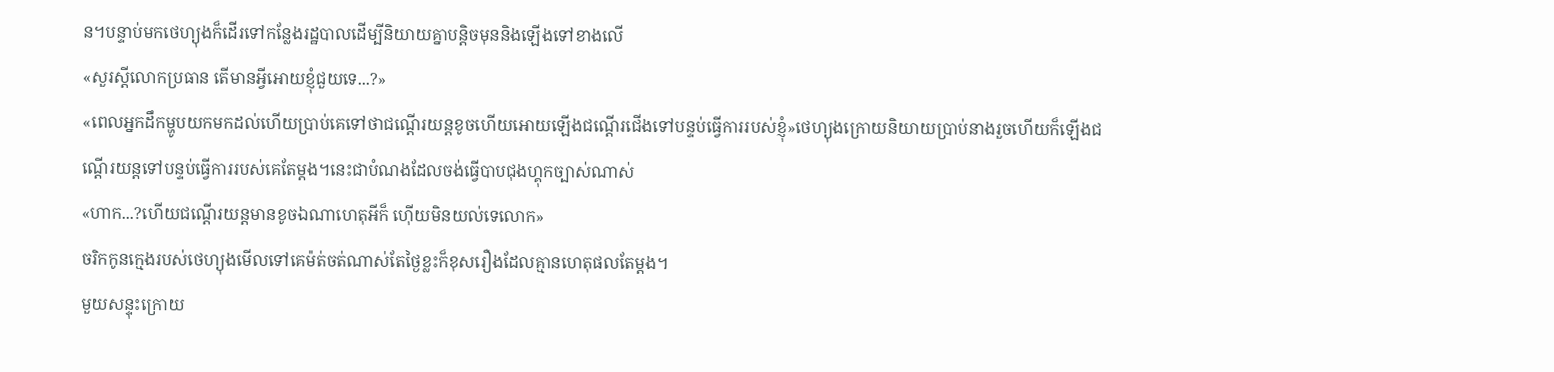ន។បន្ទាប់មកថេហ្យុងក៏ដើរទៅកន្លែងរដ្ឋបាលដើម្បីនិយាយគ្នាបន្តិចមុននិងឡើងទៅខាងលើ
«សួរស្តីលោកប្រធាន តើមានអ្វីអោយខ្ញុំជួយទេ...?»
«ពេលអ្នកដឹកម្ហូបយកមកដល់ហើយប្រាប់គេទៅថាជណ្តើរយន្តខូចហើយអោយឡើងជណ្តើរជើងទៅបន្ទប់ធ្វើការរបស់ខ្ញុំ»ថេហ្យុងក្រោយនិយាយប្រាប់នាងរួចហើយក៏ឡើងជណ្តើរយន្តទៅបន្ទប់ធ្វើការរបស់គេតែម្តង។នេះជាបំណងដែលចង់ធ្វើបាបជុងហ្គុកច្បាស់ណាស់
«ហាក...?ហើយជណ្តើរយន្តមានខូចឯណាហេតុអីក៏ ហ៊ើយមិនយល់ទេលោក»
ចរិកកូនក្មេងរបស់ថេហ្យុងមើលទៅគេម៉ត់ចត់ណាស់តែថ្ងៃខ្លះក៏ខុសរឿងដែលគ្មានហេតុផលតែម្តង។
មួយសន្ទុះក្រោយ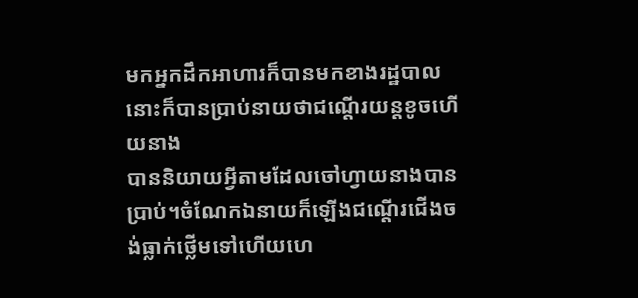មកអ្នកដឹកអាហារក៏បានមកខាងរដ្ឋបាលនោះក៏បានប្រាប់នាយថាជណ្តើរយន្តខូចហើយនាង
បាននិយាយអ្វីតាមដែលចៅហ្វាយនាងបានប្រាប់។ចំណែកឯនាយក៏ឡើងជណ្តើរជើងចង់ធ្លាក់ថ្លើមទៅហើយហេ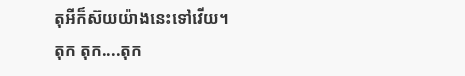តុអីក៏ស៊យយ៉ាងនេះទៅវើយ។
តុក តុក....តុក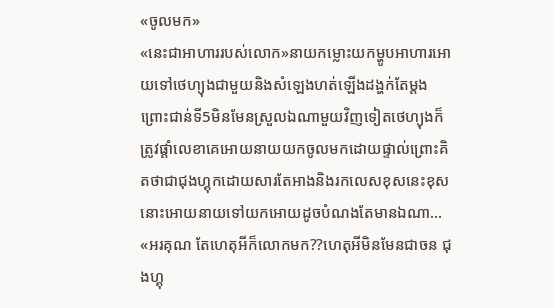«ចូលមក»
«នេះជាអាហាររបស់លោក»នាយកម្លោះយកម្ហូបអាហារអោយទៅថេហ្យុងជាមួយនិងសំឡេងហត់ឡើងដង្ហក់តែម្តងព្រោះជាន់ទី5មិនមែនស្រួលឯណាមួយវិញទៀតថេហ្យុងក៏ត្រូវផ្តាំលេខាគេអោយនាយយកចូលមកដោយផ្ទាល់ព្រោះគិតថាជាជុងហ្គុកដោយសារតែអាងនិងរកលេសខុសនេះខុសនោះអោយនាយទៅយកអោយដូចបំណងតែមានឯណា...
«អរគុណ តែហេតុអីក៏លោកមក??ហេតុអីមិនមែនជាចន ជុងហ្គុ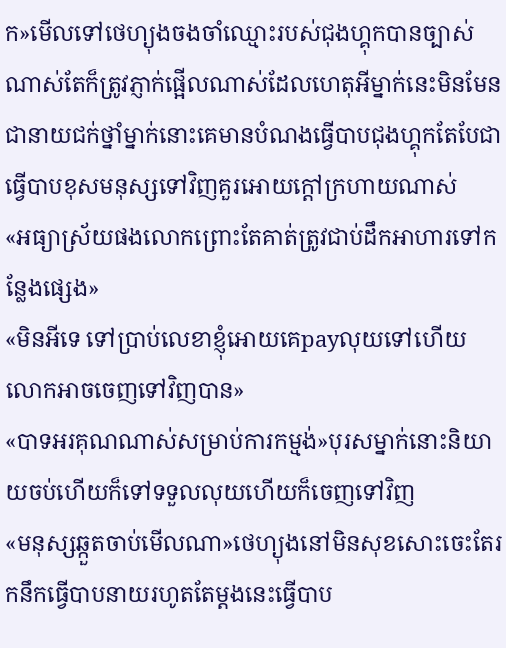ក»មើលទៅថេហ្យុងចងចាំឈ្មោះរបស់ជុងហ្គុកបានច្បាស់ណាស់តែក៏ត្រូវភ្ញាក់ផ្អើលណាស់ដែលហេតុអីម្នាក់នេះមិនមែនជានាយជក់ថ្នាំម្នាក់នោះគេមានបំណងធ្វើបាបជុងហ្គុកតែបែជាធ្វើបាបខុសមនុស្សទៅវិញគួរអោយក្តៅក្រហាយណាស់
«អធ្យាស្រ័យផងលោកព្រោះតែគាត់ត្រូវជាប់ដឹកអាហារទៅកន្លែងផ្សេង»
«មិនអីទេ ទៅប្រាប់លេខាខ្ញុំអោយគេpayលុយទៅហើយលោកអាចចេញទៅវិញបាន»
«បាទអរគុណណាស់សម្រាប់ការកម្មង់»បុរសម្នាក់នោះនិយាយចប់ហើយក៏ទៅទទួលលុយហើយក៏ចេញទៅវិញ
«មនុស្សឆ្កួតចាប់មើលណា»ថេហ្យុងនៅមិនសុខសោះចេះតែរកនឹកធ្វើបាបនាយរហូតតែម្តងនេះធ្វើបាប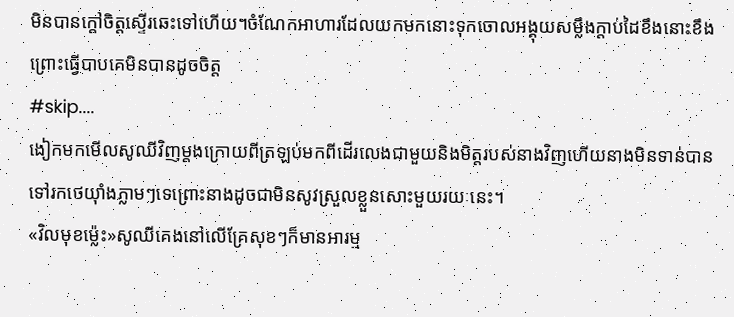មិនបានក្តៅចិត្តស្ទើរឆេះទៅហើយ។ចំណែកអាហារដែលយកមកនោះទុកចោលអង្គុយសម្លឹងក្តាប់ដៃខឹងនោះខឹងព្រោះធ្វើបាបគេមិនបានដូចចិត្ត
#skip....
ងៀកមកមើលសូឈីវិញម្តងក្រោយពីត្រឡប់មកពីដើរលេងជាមួយនិងមិត្តរបស់នាងវិញហើយនាងមិនទាន់បានទៅរកថេយ៊ាំងភ្លាមៗទេព្រោះនាងដូចជាមិនសូវស្រួលខ្លួនសោះមួយរយៈនេះ។
«វិលមុខម្ល៉េះ»សូឈីគេងនៅលើគ្រែសុខៗក៏មានអារម្ម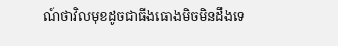ណ៍ថាវិលមុខដូចជាធីងធោងមិចមិនដឹងទេ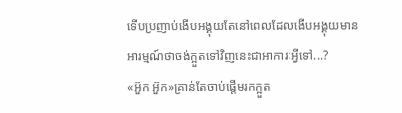ទើបប្រញាប់ងើបអង្គុយតែនៅពេលដែលងើបអង្គុយមានអារម្មណ៍ថាចង់ក្អួតទៅវិញនេះជាអាការៈអ្វីទៅ...?
«អ៊ួក អ៊ួក»គ្រាន់តែចាប់ផ្តើមរកក្អួត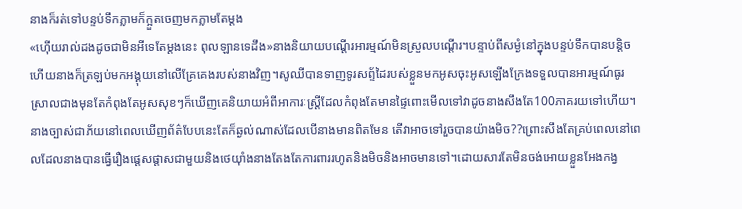នាងក៏រត់ទៅបន្ទប់ទឹកភ្លាមក៏ក្អួតចេញមកភ្លាមតែម្តង
«ហ៊ើយរាល់ដងដូចជាមិនអីទេតែម្តងនេះ ពុលឡានទេដឹង»នាងនិយាយបណ្តើរអារម្មណ៍មិនស្រួលបណ្តើរ។បន្ទាប់ពីសម្ងំនៅក្នុងបន្ទប់ទឹកបានបន្តិចហើយនាងក៏ត្រឡប់មកអង្គុយនៅលើគ្រែគេងរបស់នាងវិញ។សូឈីបានទាញទូរសព្ទ័ដៃរបស់ខ្លួនមកអូសចុះអូសឡើងក្រែងទទួលបានអារម្មណ៍ធូរស្រាលជាងមុនតែកំពុងតែអូសសុខៗក៏ឃើញគេនិយាយអំពីអាការៈស្រ្តីដែលកំពុងតែមានផ្ទៃពោះមើលទៅវាដូចនាងសឹងតែ100ភាគរយទៅហើយ។នាងច្បាស់ជាភ័យនៅពេលឃើញព័ត៌បែបនេះតែក៏ឆ្ងល់ណាស់ដែលបើនាងមានពិតមែន តើវាអាចទៅរួចបានយ៉ាងមិច??ព្រោះសឹងតែគ្រប់ពេលនៅពេលដែលនាងបានធ្វើរឿងផ្តេសផ្តាសជាមួយនិងថេយ៊ាំងនាងតែងតែការពាររហូតនិងមិចនិងអាចមានទៅ។ដោយសារតែមិនចង់អោយខ្លួនអែងកង្វ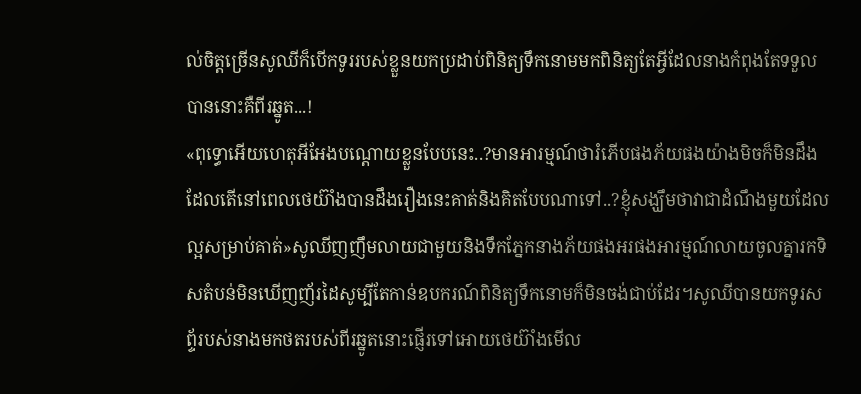ល់ចិត្តច្រើនសូឈីក៏បើកទូររបស់ខ្លួនយកប្រដាប់ពិនិត្យទឹកនោមមកពិនិត្យតែអ្វីដែលនាងកំពុងតែទទួលបាននោះគឺពីរឆ្នូត...!
«ពុទ្ធោអើយហេតុអីអែងបណ្តោយខ្លួនបែបនេះ..?មានអារម្មណ៍ថារំភើបផងភ័យផងយ៉ាងមិចក៏មិនដឹងដែលតើនៅពេលថេយ៊ាំងបានដឹងរឿងនេះគាត់និងគិតបែបណាទៅ..?ខ្ញុំសង្ឃឹមថាវាជាដំណឹងមួយដែលល្អសម្រាប់គាត់»សូឈីញញឹមលាយជាមួយនិងទឹកភ្នែកនាងភ័យផងអរផងអារម្មណ៍លាយចូលគ្នារកទិសតំបន់មិនឃើញញ័រដៃសូម្បីតែកាន់ឧបករណ៍ពិនិត្យទឹកនោមក៏មិនចង់ជាប់ដែរ។សូឈីបានយកទូរសព្ទ័របស់នាងមកថតរបស់ពីរឆ្នូតនោះផ្ញើរទៅអោយថេយ៊ាំងមើល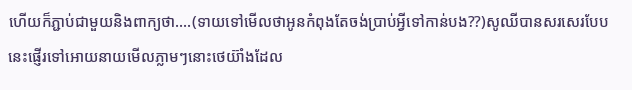ហើយក៏ភ្ជាប់ជាមួយនិងពាក្យថា....(ទាយទៅមើលថាអូនកំពុងតែចង់ប្រាប់អ្វីទៅកាន់បង??)សូឈីបានសរសេរបែបនេះផ្ញើរទៅអោយនាយមើលភ្លាមៗនោះថេយ៊ាំងដែល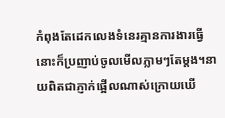កំពុងតែដេកលេងទំនេរគ្មានការងារធ្វើនោះក៏ប្រញាប់ចូលមើលភ្លាមៗតែម្តង។នាយពិតជាភ្ញាក់ផ្អើលណាស់ក្រោយឃើ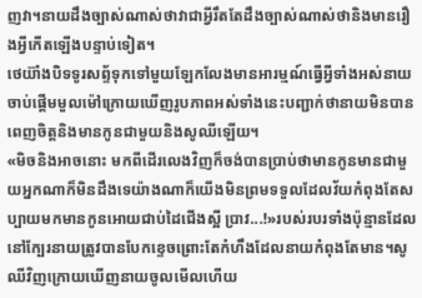ញវា។នាយដឹងច្បាស់ណាស់ថាវាជាអ្វីរឹតតែដឹងច្បាស់ណាស់ថានិងមានរឿងអ្វីកើតឡើងបន្ទាប់ទៀត។
ថេយ៊ាំងបិទទូរសព្ទ័ទុកទៅមួយឡែកលែងមានអារម្មណ៍ធ្វើអ្វីទាំងអស់នាយចាប់ផ្តើមមួលម៉ៅក្រោយឃើញរូបភាពអស់ទាំងនេះបញ្ជាក់ថានាយមិនបានពេញចិត្តនិងមានកូនជាមួយនិងសូឈីឡើយ។
«មិចនិងអាចនោះ មកពីដើរលេងវិញក៏ចង់បានប្រាប់ថាមានកូនមានជាមួយអ្នកណាក៏មិនដឹងទេយ៉ាងណាក៏យើងមិនព្រមទទួលដែលវ័យកំពុងតែសប្បាយមកមានកូនអោយជាប់ដៃជើងស្អី ប្រាវ...!»របស់របរទាំងប៉ុន្មានដែលនៅក្បែរនាយត្រូវបានបែកខ្ទេចព្រោះតែកំហឹងដែលនាយកំពុងតែមាន។សូឈីវិញក្រោយឃើញនាយចូលមើលហើយ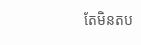តែមិនតប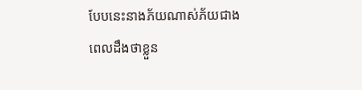បែបនេះនាងភ័យណាស់ភ័យជាងពេលដឹងថាខ្លួន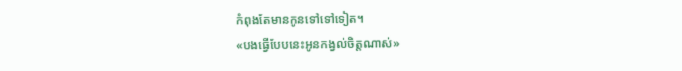កំពុងតែមានកូនទៅទៅទៀត។
«បងធ្វើបែបនេះអូនកង្វល់ចិត្តណាស់»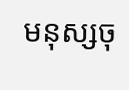មនុស្សចុ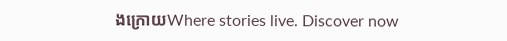ងក្រោយWhere stories live. Discover now